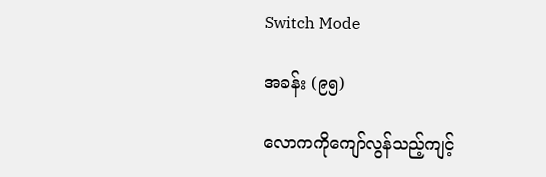Switch Mode

အခန်း (၉၅)

လောကကိုကျော်လွန်သည့်ကျင့်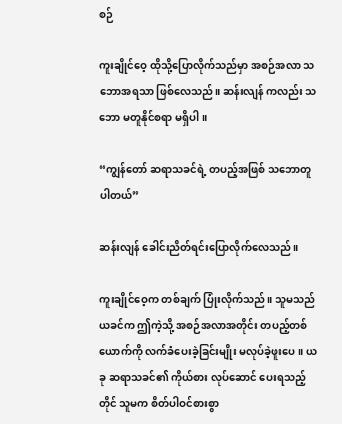စဉ်

ကူးချိုင်ဝေ့ ထိုသို့ပြောလိုက်သည်မှာ အစဉ်အလာ သဘောအရသာ ဖြစ်လေသည်။ ဆန်းလျန် ကလည်း သဘော မတူနိုင်စရာ မရှိပါ။

“ကျွန်တော် ဆရာသခင်ရဲ့ တပည့်အဖြစ် သဘောတူပါတယ်”

ဆန်းလျန် ခေါင်းညိတ်ရင်းပြောလိုက်လေသည်။

ကူးချိုင်ဝေ့က တစ်ချက် ပြုံးလိုက်သည်။ သူမသည် ယခင်က ဤကဲ့သို့ အစဉ်အလာအတိုင်း တပည့်တစ်ယောက်ကို လက်ခံပေးခဲ့ခြင်းမျိုး မလုပ်ခဲ့ဖူးပေ။ ယခု ဆရာသခင်၏ ကိုယ်စား လုပ်ဆောင် ပေးရသည့်တိုင် သူမက စိတ်ပါဝင်စားစွာ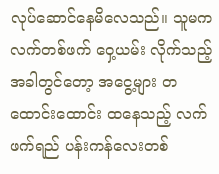လုပ်ဆောင်နေမိလေသည်။ သူမက လက်တစ်ဖက် ဝှေ့ယမ်း လိုက်သည့် အခါတွင်တော့ အငွေ့များ တထောင်းထောင်း ထနေသည့် လက်ဖက်ရည် ပန်းကန်လေးတစ်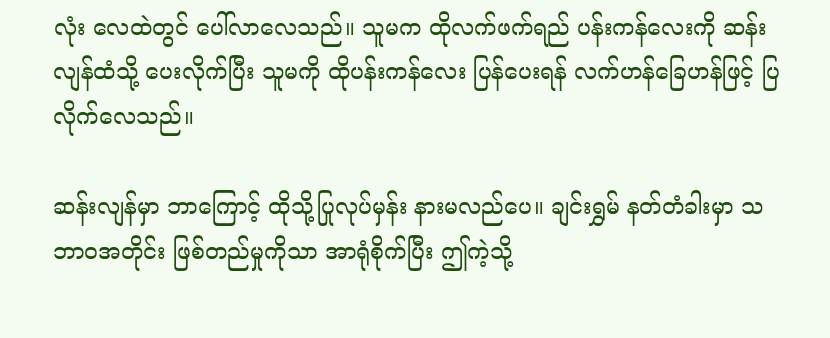လုံး လေထဲတွင် ပေါ်လာလေသည်။ သူမက ထိုလက်ဖက်ရည် ပန်းကန်လေးကို ဆန်းလျန်ထံသို့ ပေးလိုက်ပြီး သူမကို ထိုပန်းကန်လေး ပြန်ပေးရန် လက်ဟန်ခြေဟန်ဖြင့် ပြလိုက်လေသည်။

ဆန်းလျန်မှာ ဘာကြောင့် ထိုသို့ပြုလုပ်မှန်း နားမလည်ပေ။ ချင်းရွှမ် နတ်တံခါးမှာ သဘာဝအတိုင်း ဖြစ်တည်မှုကိုသာ အာရုံစိုက်ပြီး ဤကဲ့သို့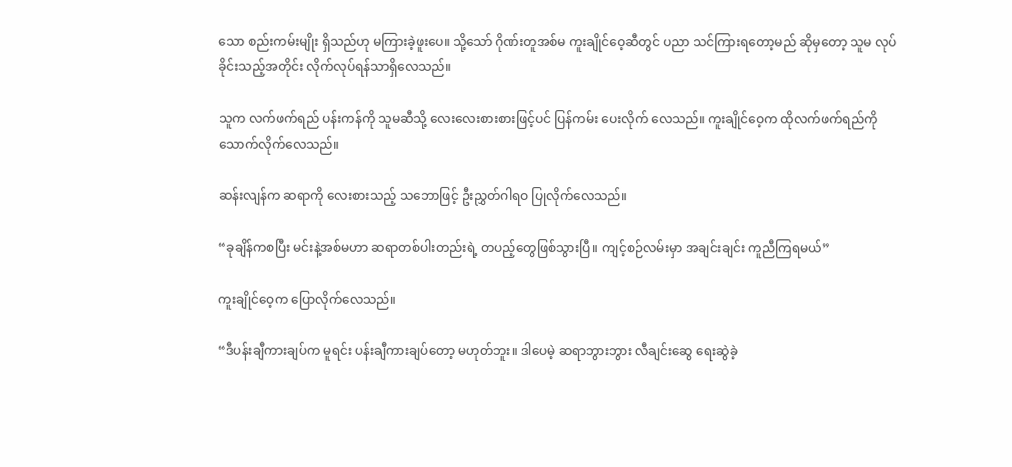သော စည်းကမ်းမျိုး ရှိသည်ဟု မကြားခဲ့ဖူးပေ။ သို့သော် ဂိုဏ်းတူအစ်မ ကူးချိုင်ဝေ့ဆီတွင် ပညာ သင်ကြားရတော့မည် ဆိုမှတော့ သူမ လုပ်ခိုင်းသည့်အတိုင်း လိုက်လုပ်ရန်သာရှိလေသည်။

သူက လက်ဖက်ရည် ပန်းကန်ကို သူမဆီသို့ လေးလေးစားစားဖြင့်ပင် ပြန်ကမ်း ပေးလိုက် လေသည်။ ကူးချိုင်ဝေ့က ထိုလက်ဖက်ရည်ကို သောက်လိုက်လေသည်။

ဆန်းလျန်က ဆရာကို လေးစားသည့် သဘောဖြင့် ဦးညွှတ်ဂါရဝ ပြုလိုက်လေသည်။

“ခုချိန်ကစပြီး မင်းနဲ့အစ်မဟာ ဆရာတစ်ပါးတည်းရဲ့ တပည့်တွေဖြစ်သွားပြီ။ ကျင့်စဉ်လမ်းမှာ အချင်းချင်း ကူညီကြရမယ်”

ကူးချိုင်ဝေ့က ပြောလိုက်လေသည်။

“ဒီပန်းချီကားချပ်က မူရင်း ပန်းချီကားချပ်တော့ မဟုတ်ဘူး။ ဒါပေမဲ့ ဆရာဘွားဘွား လီချင်းဆွေ ရေးဆွဲခဲ့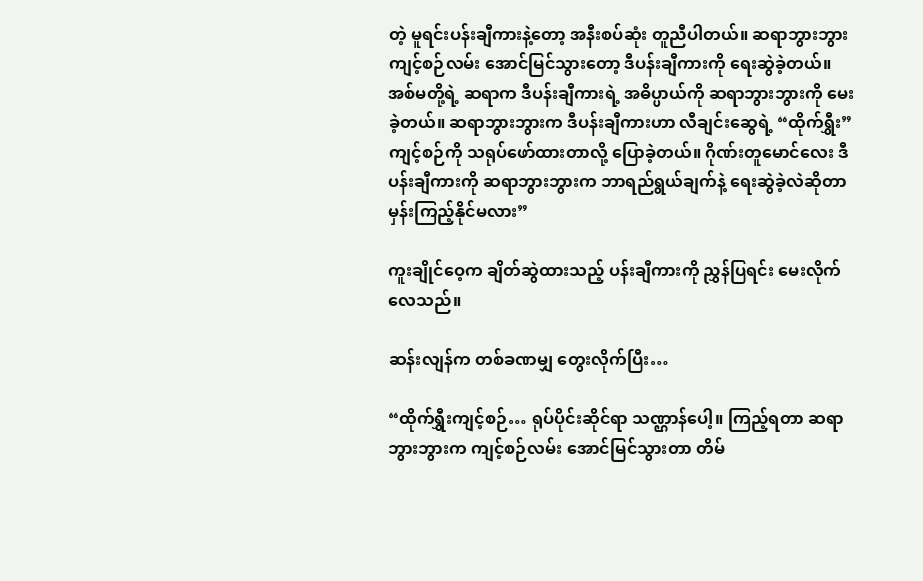တဲ့ မူရင်းပန်းချီကားနဲ့တော့ အနီးစပ်ဆုံး တူညီပါတယ်။ ဆရာဘွားဘွား ကျင့်စဉ်လမ်း အောင်မြင်သွားတော့ ဒီပန်းချီကားကို ရေးဆွဲခဲ့တယ်။ အစ်မတို့ရဲ့ ဆရာက ဒီပန်းချီကားရဲ့ အဓိပ္ပာယ်ကို ဆရာဘွားဘွားကို မေးခဲ့တယ်။ ဆရာဘွားဘွားက ဒီပန်းချီကားဟာ လီချင်းဆွေရဲ့ “ထိုက်ရွှီး” ကျင့်စဉ်ကို သရုပ်ဖော်ထားတာလို့ ပြောခဲ့တယ်။ ဂိုဏ်းတူမောင်လေး ဒီပန်းချီကားကို ဆရာဘွားဘွားက ဘာရည်ရွယ်ချက်နဲ့ ရေးဆွဲခဲ့လဲဆိုတာ မှန်းကြည့်နိုင်မလား”

ကူးချိုင်ဝေ့က ချိတ်ဆွဲထားသည့် ပန်းချီကားကို ညွှန်ပြရင်း မေးလိုက်လေသည်။

ဆန်းလျန်က တစ်ခဏမျှ တွေးလိုက်ပြီး…

“ထိုက်ရွှီးကျင့်စဉ်… ရုပ်ပိုင်းဆိုင်ရာ သဏ္ဌာန်ပေါ့။ ကြည့်ရတာ ဆရာဘွားဘွားက ကျင့်စဉ်လမ်း အောင်မြင်သွားတာ တိမ်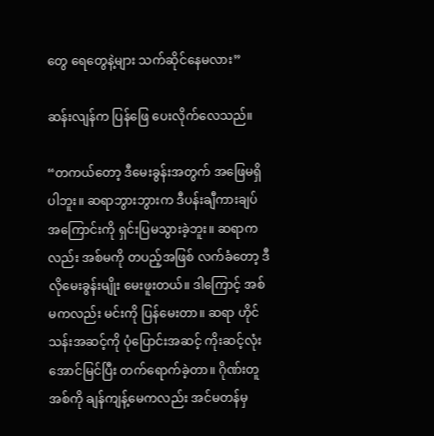တွေ ရေတွေနဲ့များ သက်ဆိုင်နေမလား”

ဆန်းလျန်က ပြန်ဖြေ ပေးလိုက်လေသည်။

“တကယ်တော့ ဒီမေးခွန်းအတွက် အဖြေမရှိပါဘူး။ ဆရာဘွားဘွားက ဒီပန်းချီကားချပ် အကြောင်းကို ရှင်းပြမသွားခဲ့ဘူး။ ဆရာကလည်း အစ်မကို တပည့်အဖြစ် လက်ခံတော့ ဒီလိုမေးခွန်းမျိုး မေးဖူးတယ်။ ဒါကြောင့် အစ်မကလည်း မင်းကို ပြန်မေးတာ။ ဆရာ ဟိုင်သန်းအဆင့်ကို ပုံပြောင်းအဆင့် ကိုးဆင့်လုံး အောင်မြင်ပြီး တက်ရောက်ခဲ့တာ။ ဂိုဏ်းတူအစ်ကို ချန်ကျန့်မေကလည်း အင်မတန်မှ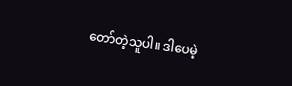တော်တဲ့သူပါ။ ဒါပေမဲ့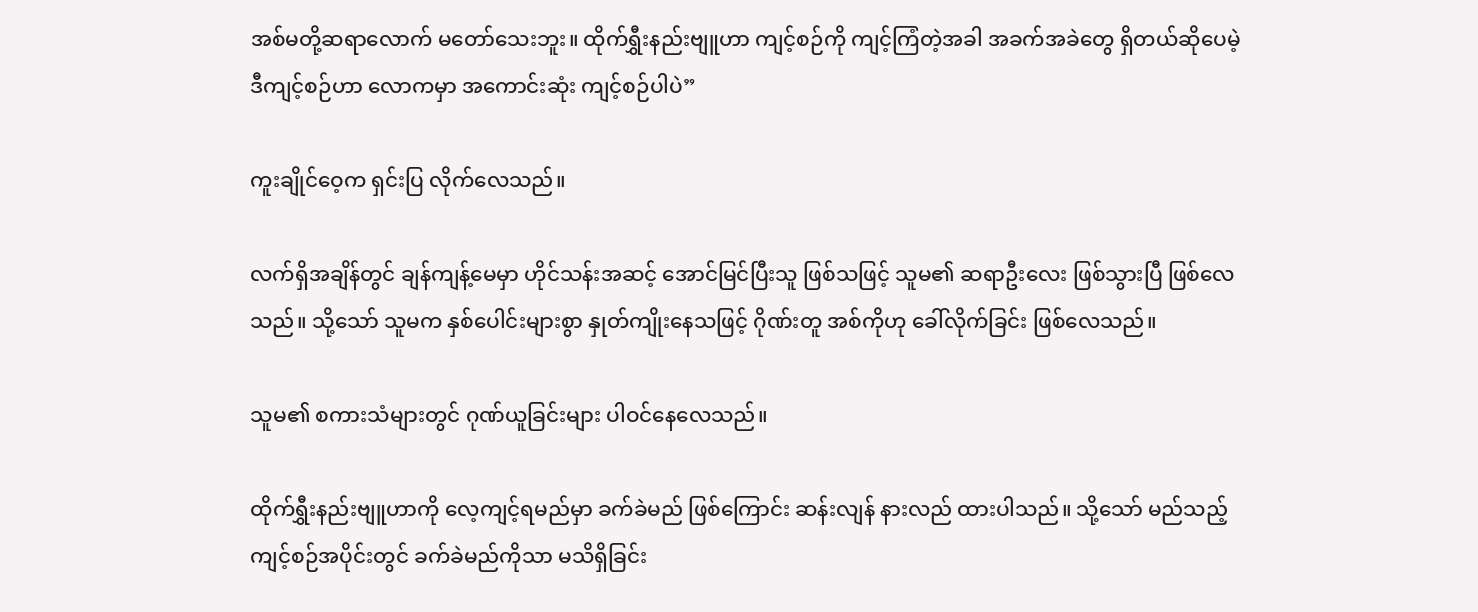အစ်မတို့ဆရာလောက် မတော်သေးဘူး။ ထိုက်ရွှီးနည်းဗျူဟာ ကျင့်စဉ်ကို ကျင့်ကြံတဲ့အခါ အခက်အခဲတွေ ရှိတယ်ဆိုပေမဲ့ ဒီကျင့်စဉ်ဟာ လောကမှာ အကောင်းဆုံး ကျင့်စဉ်ပါပဲ”

ကူးချိုင်ဝေ့က ရှင်းပြ လိုက်လေသည်။

လက်ရှိအချိန်တွင် ချန်ကျန့်မေမှာ ဟိုင်သန်းအဆင့် အောင်မြင်ပြီးသူ ဖြစ်သဖြင့် သူမ၏ ဆရာဦးလေး ဖြစ်သွားပြီ ဖြစ်လေသည်။ သို့သော် သူမက နှစ်ပေါင်းများစွာ နှုတ်ကျိုးနေသဖြင့် ဂိုဏ်းတူ အစ်ကိုဟု ခေါ်လိုက်ခြင်း ဖြစ်လေသည်။

သူမ၏ စကားသံများတွင် ဂုဏ်ယူခြင်းများ ပါဝင်နေလေသည်။

ထိုက်ရွှီးနည်းဗျူဟာကို လေ့ကျင့်ရမည်မှာ ခက်ခဲမည် ဖြစ်ကြောင်း ဆန်းလျန် နားလည် ထားပါသည်။ သို့သော် မည်သည့် ကျင့်စဉ်အပိုင်းတွင် ခက်ခဲမည်ကိုသာ မသိရှိခြင်း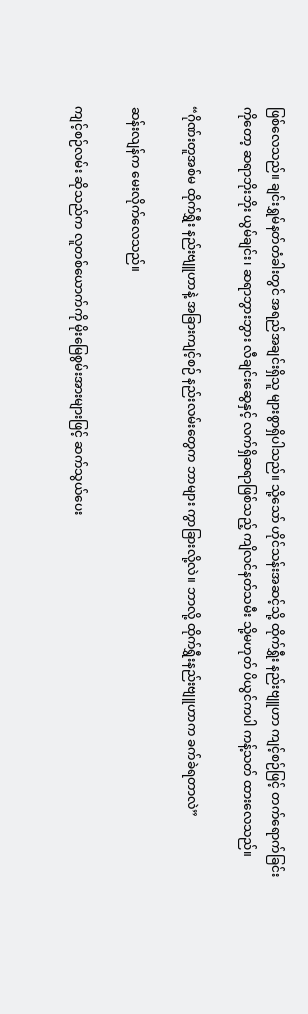ဖြစ်လေသည်။ ချင်းရွှမ်နတ်တံခါးတွင် အရည်အချင်းရှိသူ များစွာရှိပါသည်။ သို့သော် ဟိုင်သန်းအဆင့်သို့ ထိုက်ရွှီး နည်းဗျူဟာ ကျင့်စဉ်ဖြင့် တက်ရောက်ခြင်းကိုတော့ ဆရာဘိုးဘိုး ယွမ်ချင်း၊ ဆရာဘွားဘွား လီချင်းဆွေနှင့် လက်ရှိဆရာဖြစ်သည့် ကျိလင်နတ်သမီး သို့မဟုတ် ပိယွင်ကပါ ကန့်သတ် ထားလေသည်။

“ဂိုဏ်းတူအစ်မ ထိုက်ရွှီး နည်းဗျူဟာနဲ့ အခြားကျင့်စဉ် နည်းလမ်းတွေက ဘာများ ကွာခြားလို့လဲ။ ဘာလို့ ထိုက်ရွှီးနည်းဗျူဟာက ခက်ခဲရတာလဲ”

ဆန်းလျန်က မေးလိုက်လေသည်။

ကျင့်စဉ်လမ်း ဆိုသည်က လူတစ်ယောက်ကို မိုးမြေစွမ်းအားများဖြင့် ဆက်သွယ်ပေး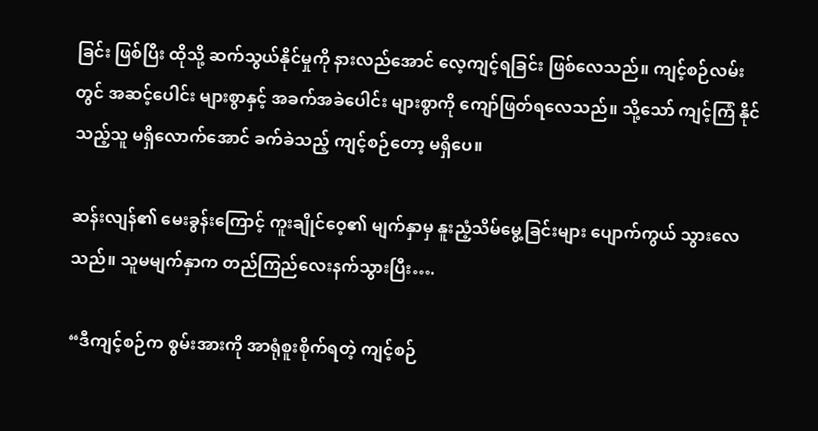ခြင်း ဖြစ်ပြီး ထိုသို့ ဆက်သွယ်နိုင်မှုကို နားလည်အောင် လေ့ကျင့်ရခြင်း ဖြစ်လေသည်။ ကျင့်စဉ်လမ်းတွင် အဆင့်ပေါင်း များစွာနှင့် အခက်အခဲပေါင်း များစွာကို ကျော်ဖြတ်ရလေသည်။ သို့သော် ကျင့်ကြံ နိုင်သည့်သူ မရှိလောက်အောင် ခက်ခဲသည့် ကျင့်စဉ်တော့ မရှိပေ။

ဆန်းလျန်၏ မေးခွန်းကြောင့် ကူးချိုင်ဝေ့၏ မျက်နှာမှ နူးညံ့သိမ်မွေ့ခြင်းများ ပျောက်ကွယ် သွားလေသည်။ သူမမျက်နှာက တည်ကြည်လေးနက်သွားပြီး….

“ဒီကျင့်စဉ်က စွမ်းအားကို အာရုံစူးစိုက်ရတဲ့ ကျင့်စဉ်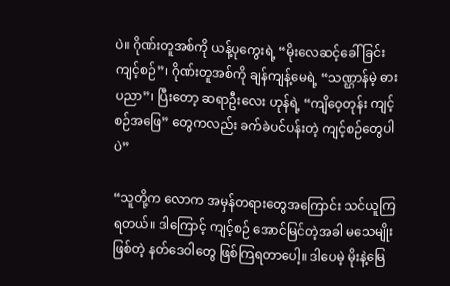ပဲ။ ဂိုဏ်းတူအစ်ကို ယန့်ပုကွေးရဲ့ “မိုးလေဆင့်ခေါ်ခြင်း ကျင့်စဉ်”၊ ဂိုဏ်းတူအစ်ကို ချန်ကျန့်မေရဲ့ “သဏ္ဌာန်မဲ့ ဓားပညာ”၊ ပြီးတော့ ဆရာဦးလေး ဟုန်ရဲ့ “ကျိဝေ့တုန်း ကျင့်စဉ်အဖြေ” တွေကလည်း ခက်ခဲပင်ပန်းတဲ့ ကျင့်စဉ်တွေပါပဲ”

“သူတို့က လောက အမှန်တရားတွေအကြောင်း သင်ယူကြရတယ်။ ဒါကြောင့် ကျင့်စဉ် အောင်မြင်တဲ့အခါ မသေမျိုးဖြစ်တဲ့ နတ်ဒေဝါတွေ ဖြစ်ကြရတာပေါ့။ ဒါပေမဲ့ မိုးနဲ့မြေ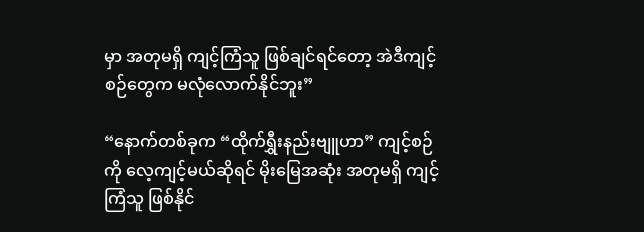မှာ အတုမရှိ ကျင့်ကြံသူ ဖြစ်ချင်ရင်တော့ အဲဒီကျင့်စဉ်တွေက မလုံလောက်နိုင်ဘူး”

“နောက်တစ်ခုက “ထိုက်ရွှီးနည်းဗျူဟာ” ကျင့်စဉ်ကို လေ့ကျင့်မယ်ဆိုရင် မိုးမြေအဆုံး အတုမရှိ ကျင့်ကြံသူ ဖြစ်နိုင်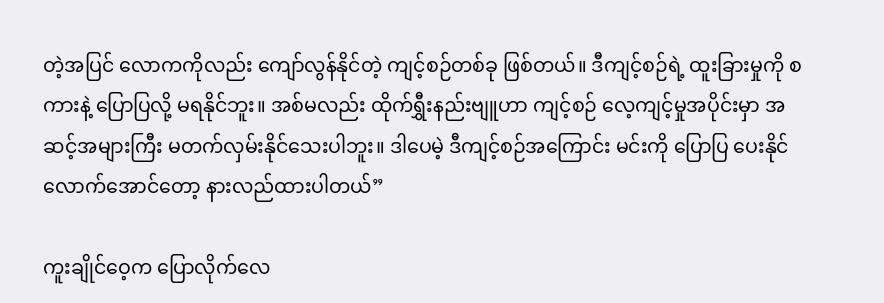တဲ့အပြင် လောကကိုလည်း ကျော်လွန်နိုင်တဲ့ ကျင့်စဉ်တစ်ခု ဖြစ်တယ်။ ဒီကျင့်စဉ်ရဲ့ ထူးခြားမှုကို စကားနဲ့ ပြောပြလို့ မရနိုင်ဘူး။ အစ်မလည်း ထိုက်ရွှီးနည်းဗျူဟာ ကျင့်စဉ် လေ့ကျင့်မှုအပိုင်းမှာ အဆင့်အများကြီး မတက်လှမ်းနိုင်သေးပါဘူး။ ဒါပေမဲ့ ဒီကျင့်စဉ်အကြောင်း မင်းကို ပြောပြ ပေးနိုင်လောက်အောင်တော့ နားလည်ထားပါတယ်”

ကူးချိုင်ဝေ့က ပြောလိုက်လေ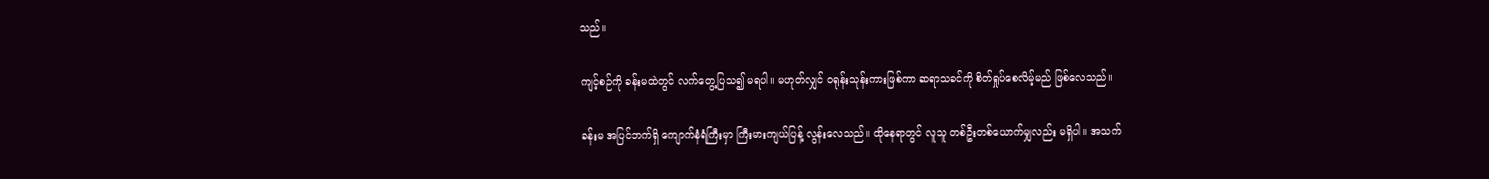သည်။

ကျင့်စဉ်ကို ခန်းမထဲတွင် လက်တွေ့ပြသ၍ မရပါ။ မဟုတ်လျှင် ဝရုန်းသုန်းကားဖြစ်ကာ ဆရာသခင်ကို စိတ်ရှုပ်စေလိမ့်မည် ဖြစ်လေသည်။

ခန်းမ အပြင်ဘက်ရှိ ကျောက်နံရံကြီးမှာ ကြီးမားကျယ်ပြန့် လွန်းလေသည်။ ထိုနေရာတွင် လူသူ တစ်ဦးတစ်ယောက်မျှလည်း မရှိပါ။ အသက်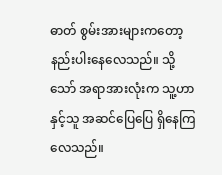ဓာတ် စွမ်းအားများကတော့ နည်းပါးနေလေသည်။ သို့သော် အရာအားလုံးက သူ့ဟာနှင့်သူ အဆင်ပြေပြေ ရှိနေကြလေသည်။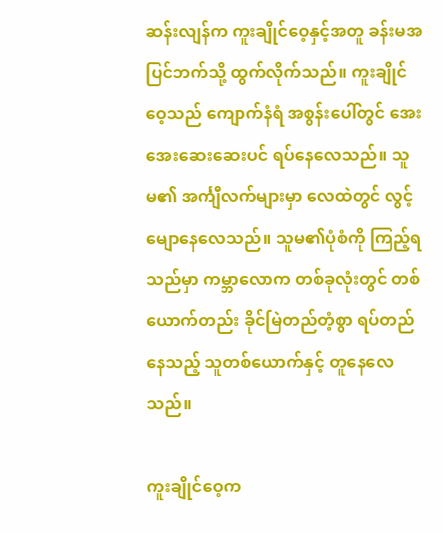ဆန်းလျန်က ကူးချိုင်ဝေ့နှင့်အတူ ခန်းမအပြင်ဘက်သို့ ထွက်လိုက်သည်။ ကူးချိုင်ဝေ့သည် ကျောက်နံရံ အစွန်းပေါ်တွင် အေးအေးဆေးဆေးပင် ရပ်နေလေသည်။ သူမ၏ အင်္ကျီလက်များမှာ လေထဲတွင် လွင့်မျောနေလေသည်။ သူမ၏ပုံစံကို ကြည့်ရသည်မှာ ကမ္ဘာလောက တစ်ခုလုံးတွင် တစ်ယောက်တည်း ခိုင်မြဲတည်တံ့စွာ ရပ်တည်နေသည့် သူတစ်ယောက်နှင့် တူနေလေသည်။

ကူးချိုင်ဝေ့က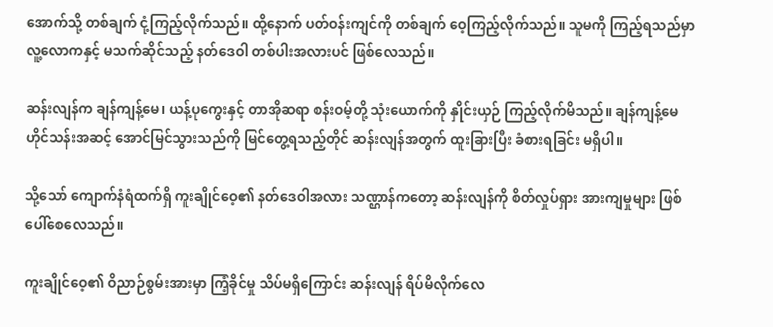အောက်သို့ တစ်ချက် ငုံ့ကြည့်လိုက်သည်။ ထို့နောက် ပတ်ဝန်းကျင်ကို တစ်ချက် ဝေ့ကြည့်လိုက်သည်။ သူမကို ကြည့်ရသည်မှာ လူ့လောကနှင့် မသက်ဆိုင်သည့် နတ်ဒေဝါ တစ်ပါးအလားပင် ဖြစ်လေသည်။

ဆန်းလျန်က ချန်ကျန့်မေ၊ ယန့်ပုကွေးနှင့် တာအိုဆရာ စန်းဝမ့်တို့ သုံးယောက်ကို နှိုင်းယှဉ် ကြည့်လိုက်မိသည်။ ချန်ကျန့်မေ ဟိုင်သန်းအဆင့် အောင်မြင်သွားသည်ကို မြင်တွေ့ရသည့်တိုင် ဆန်းလျန်အတွက် ထူးခြားပြီး ခံစားရခြင်း မရှိပါ။

သို့သော် ကျောက်နံရံထက်ရှိ ကူးချိုင်ဝေ့၏ နတ်ဒေဝါအလား သဏ္ဌာန်ကတော့ ဆန်းလျန်ကို စိတ်လှုပ်ရှား အားကျမှုများ ဖြစ်ပေါ်စေလေသည်။

ကူးချိုင်ဝေ့၏ ဝိညာဉ်စွမ်းအားမှာ ကြံ့ခိုင်မှု သိပ်မရှိကြောင်း ဆန်းလျန် ရိပ်မိလိုက်လေ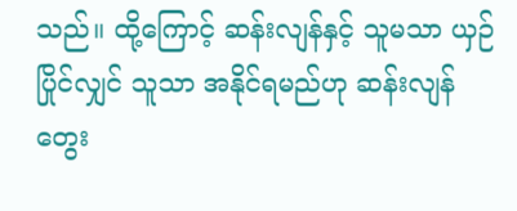သည်။ ထို့ကြောင့် ဆန်းလျန်နှင့် သူမသာ ယှဉ်ပြိုင်လျှင် သူသာ အနိုင်ရမည်ဟု ဆန်းလျန်တွေး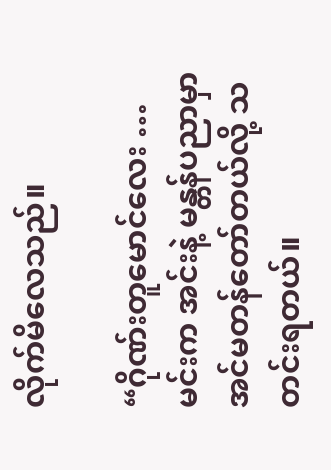လိုက်မိလေသည်။

“ဂိုဏ်းတူမောင်လေး … မင်းက အင်းနဲ့ မန္တန်ပညာမှာ အင်မတန်တော်တယ်လို့ သတင်းရတယ်။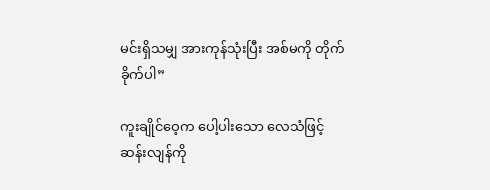မင်းရှိသမျှ အားကုန်သုံးပြီး အစ်မကို တိုက်ခိုက်ပါ”

ကူးချိုင်ဝေ့က ပေါ့ပါးသော လေသံဖြင့် ဆန်းလျန်ကို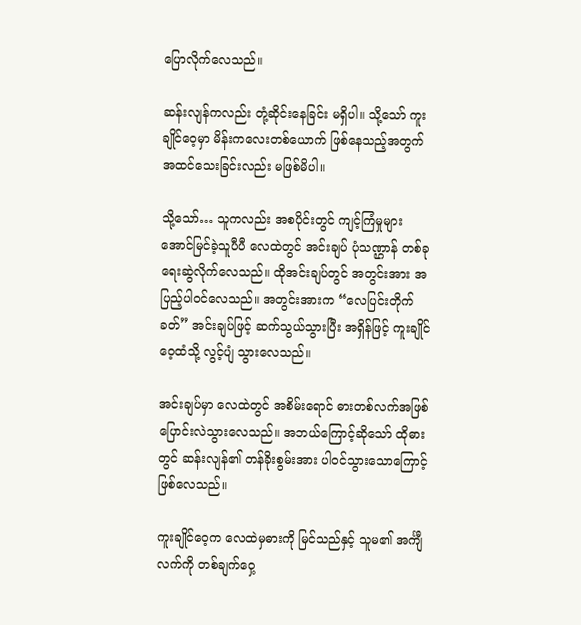ပြောလိုက်လေသည်။

ဆန်းလျန်ကလည်း တုံ့ဆိုင်းနေခြင်း မရှိပါ။ သို့သော် ကူးချိုင်ဝေ့မှာ မိန်းကလေးတစ်ယောက် ဖြစ်နေသည့်အတွက် အထင်သေးခြင်းလည်း မဖြစ်မိပါ။

သို့သော်… သူကလည်း အစပိုင်းတွင် ကျင့်ကြံမှုများ အောင်မြင်ခဲ့သူပီပီ လေထဲတွင် အင်းချပ် ပုံသဏ္ဌာန် တစ်ခု ရေးဆွဲလိုက်လေသည်။ ထိုအင်းချပ်တွင် အတွင်းအား အပြည့်ပါဝင်လေသည်။ အတွင်းအားက “လေပြင်းတိုက်ခတ်” အင်းချပ်ဖြင့် ဆက်သွယ်သွားပြီး အရှိန်ဖြင့် ကူးချိုင်ဝေ့ထံသို့ လွင့်ပျံ သွားလေသည်။

အင်းချပ်မှာ လေထဲတွင် အစိမ်းရောင် ဓားတစ်လက်အဖြစ် ပြောင်းလဲသွားလေသည်။ အဘယ်ကြောင့်ဆိုသော် ထိုဓားတွင် ဆန်းလျန်၏ တန်ခိုးစွမ်းအား ပါဝင်သွားသောကြောင့် ဖြစ်လေသည်။

ကူးချိုင်ဝေ့က လေထဲမှဓားကို မြင်သည်နှင့် သူမ၏ အင်္ကျီလက်ကို တစ်ချက်ဝှေ့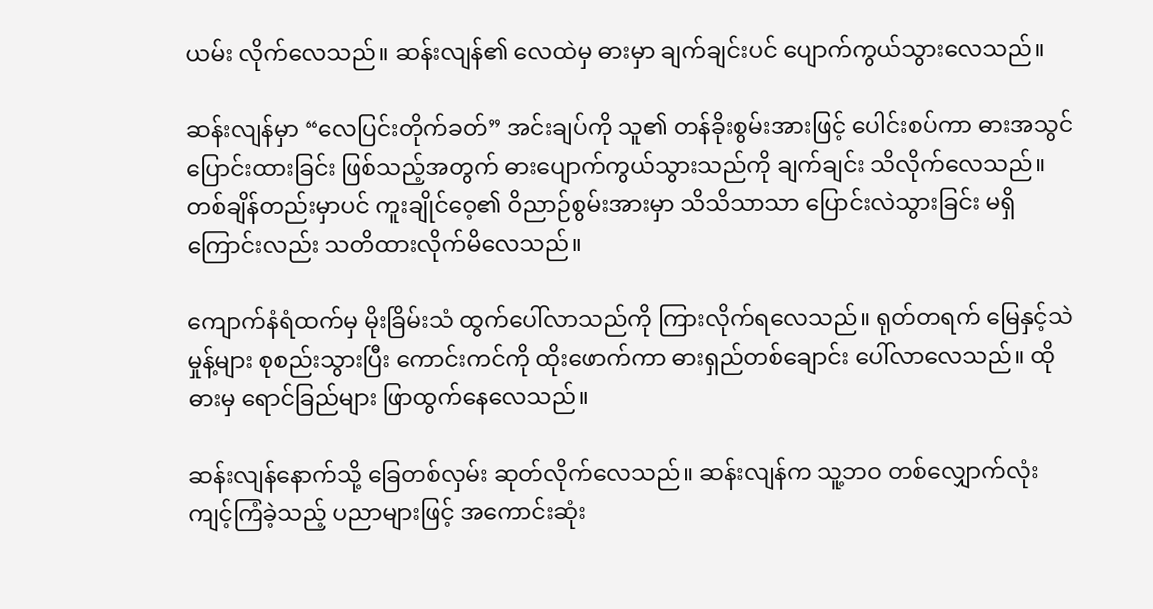ယမ်း လိုက်လေသည်။ ဆန်းလျန်၏ လေထဲမှ ဓားမှာ ချက်ချင်းပင် ပျောက်ကွယ်သွားလေသည်။

ဆန်းလျန်မှာ “လေပြင်းတိုက်ခတ်” အင်းချပ်ကို သူ၏ တန်ခိုးစွမ်းအားဖြင့် ပေါင်းစပ်ကာ ဓားအသွင် ပြောင်းထားခြင်း ဖြစ်သည့်အတွက် ဓားပျောက်ကွယ်သွားသည်ကို ချက်ချင်း သိလိုက်လေသည်။ တစ်ချိန်တည်းမှာပင် ကူးချိုင်ဝေ့၏ ဝိညာဉ်စွမ်းအားမှာ သိသိသာသာ ပြောင်းလဲသွားခြင်း မရှိကြောင်းလည်း သတိထားလိုက်မိလေသည်။

ကျောက်နံရံထက်မှ မိုးခြိမ်းသံ ထွက်ပေါ်လာသည်ကို ကြားလိုက်ရလေသည်။ ရုတ်တရက် မြေနှင့်သဲမှုန့်များ စုစည်းသွားပြီး ကောင်းကင်ကို ထိုးဖောက်ကာ ဓားရှည်တစ်ချောင်း ပေါ်လာလေသည်။ ထိုဓားမှ ရောင်ခြည်များ ဖြာထွက်နေလေသည်။

ဆန်းလျန်နောက်သို့ ခြေတစ်လှမ်း ဆုတ်လိုက်လေသည်။ ဆန်းလျန်က သူ့ဘဝ တစ်လျှောက်လုံး ကျင့်ကြံခဲ့သည့် ပညာများဖြင့် အကောင်းဆုံး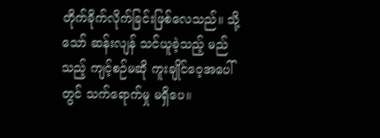တိုက်ခိုက်လိုက်ခြင်းဖြစ်လေသည်။ သို့သော် ဆန်းလျန် သင်ယူခဲ့သည့် မည်သည့် ကျင့်စဉ်မဆို ကူးချိုင်ဝေ့အပေါ်တွင် သက်ရောက်မှု မရှိပေ။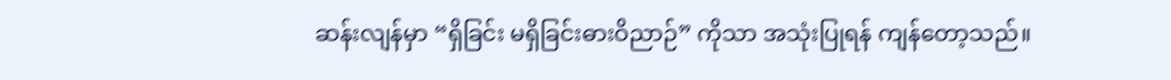ဆန်းလျန်မှာ “ရှိခြင်း မရှိခြင်းဓားဝိညာဉ်” ကိုသာ အသုံးပြုရန် ကျန်တော့သည်။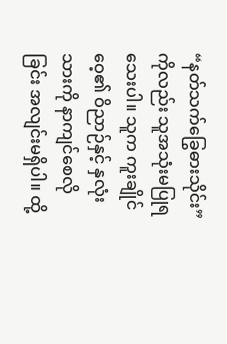“နတ်သက်ခြွေဓားသိုင်း” ကိုလည်း သူအသုံးမပြုရသေးပါ။ သူက ကူးချိုင်ဝေ့၏ ဝိညာဉ်နှင့် နှလုံးသားကို နာကျင်စေလိုခြင်း အလျင်းမရှိပါ။ ထို့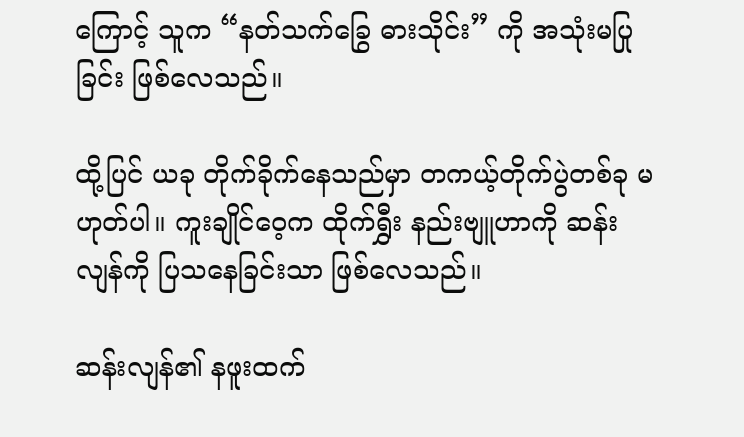ကြောင့် သူက “နတ်သက်ခြွေ ဓားသိုင်း” ကို အသုံးမပြုခြင်း ဖြစ်လေသည်။

ထို့ပြင် ယခု တိုက်ခိုက်နေသည်မှာ တကယ့်တိုက်ပွဲတစ်ခု မဟုတ်ပါ။ ကူးချိုင်ဝေ့က ထိုက်ရွှီး နည်းဗျူဟာကို ဆန်းလျန်ကို ပြသနေခြင်းသာ ဖြစ်လေသည်။

ဆန်းလျန်၏ နဖူးထက်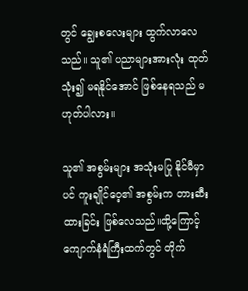တွင် ချွေးစလေးများ ထွက်လာလေသည်။ သူ၏ ပညာများအားလုံး ထုတ်သုံး၍ မရနိုင်အောင် ဖြစ်နေရသည် မဟုတ်ပါလား။

သူ၏ အစွမ်းများ အသုံးမပြု နိုင်မီမှာပင် ကူးချိုင်ဝေ့၏ အစွမ်းက တားဆီးထားခြင်း ဖြစ်လေသည်။ထို့ကြောင့် ကျောက်နံရံကြီးထက်တွင် တိုက်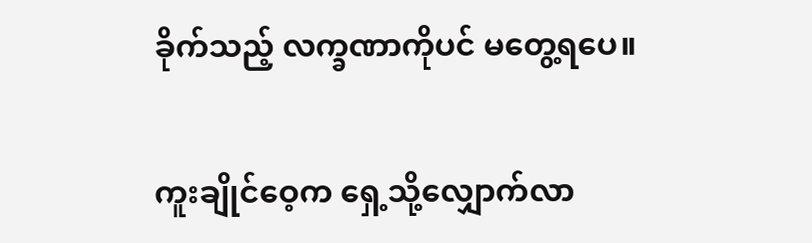ခိုက်သည့် လက္ခဏာကိုပင် မတွေ့ရပေ။

ကူးချိုင်ဝေ့က ရှေ့သို့လျှောက်လာ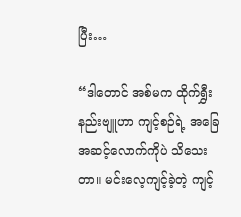ပြီး…

“ဒါတောင် အစ်မက ထိုက်ရွှီးနည်းဗျူဟာ ကျင့်စဉ်ရဲ့ အခြေအဆင့်လောက်ကိုပဲ သိသေးတာ။ မင်းလေ့ကျင့်ခဲ့တဲ့ ကျင့်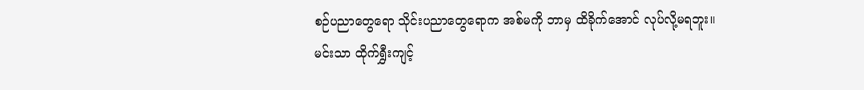စဉ်ပညာတွေရော သိုင်းပညာတွေရောက အစ်မကို ဘာမှ ထိခိုက်အောင် လုပ်လို့မရဘူး။ မင်းသာ ထိုက်ရွှီးကျင့်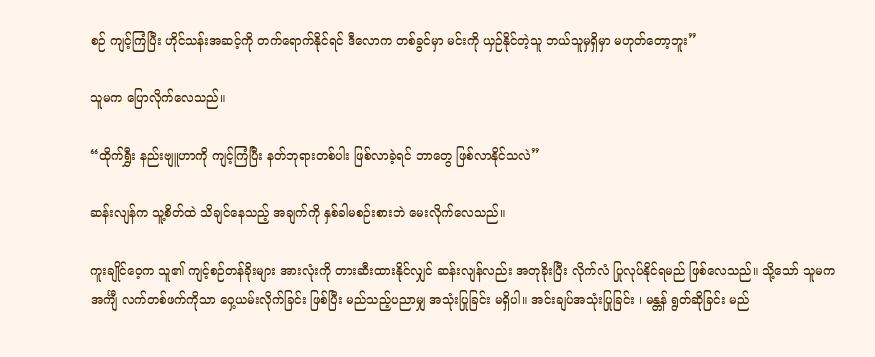စဉ် ကျင့်ကြံပြီး ဟိုင်သန်းအဆင့်ကို တက်ရောက်နိုင်ရင် ဒီလောက တစ်ခွင်မှာ မင်းကို ယှဉ်နိုင်တဲ့သူ ဘယ်သူမှရှိမှာ မဟုတ်တော့ဘူး”

သူမက ပြောလိုက်လေသည်။

“ထိုက်ရွှီး နည်းဗျူဟာကို ကျင့်ကြံပြီး နတ်ဘုရားတစ်ပါး ဖြစ်လာခဲ့ရင် ဘာတွေ ဖြစ်လာနိုင်သလဲ”

ဆန်းလျန်က သူ့စိတ်ထဲ သိချင်နေသည့် အချက်ကို နှစ်ခါမစဉ်းစားဘဲ မေးလိုက်လေသည်။

ကူးချိုင်ဝေ့က သူ၏ ကျင့်စဉ်တန်ခိုးများ အားလုံးကို တားဆီးထားနိုင်လျှင် ဆန်းလျန်လည်း အတုခိုးပြီး လိုက်လံ ပြုလုပ်နိုင်ရမည် ဖြစ်လေသည်။ သို့သော် သူမက အင်္ကျီ လက်တစ်ဖက်ကိုသာ ဝှေ့ယမ်းလိုက်ခြင်း ဖြစ်ပြီး မည်သည့်ပညာမျှ အသုံးပြုခြင်း မရှိပါ။ အင်းချပ်အသုံးပြုခြင်း ၊ မန္တန် ရွတ်ဆိုခြင်း မည်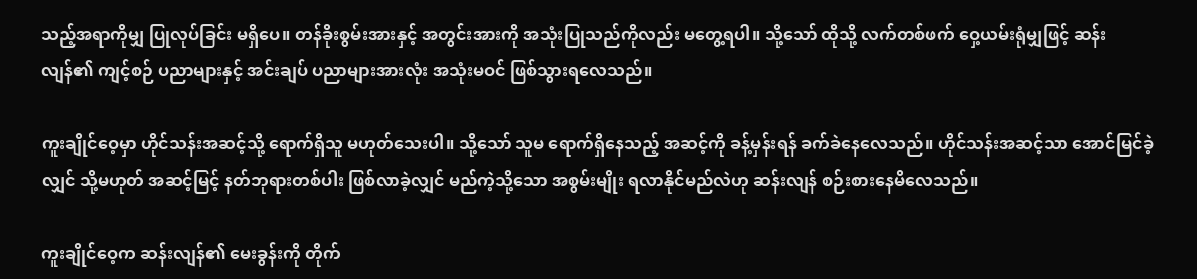သည့်အရာကိုမျှ ပြုလုပ်ခြင်း မရှိပေ။ တန်ခိုးစွမ်းအားနှင့် အတွင်းအားကို အသုံးပြုသည်ကိုလည်း မတွေ့ရပါ။ သို့သော် ထိုသို့ လက်တစ်ဖက် ဝှေ့ယမ်းရုံမျှဖြင့် ဆန်းလျန်၏ ကျင့်စဉ် ပညာများနှင့် အင်းချပ် ပညာများအားလုံး အသုံးမဝင် ဖြစ်သွားရလေသည်။

ကူးချိုင်ဝေ့မှာ ဟိုင်သန်းအဆင့်သို့ ရောက်ရှိသူ မဟုတ်သေးပါ။ သို့သော် သူမ ရောက်ရှိနေသည့် အဆင့်ကို ခန့်မှန်းရန် ခက်ခဲနေလေသည်။ ဟိုင်သန်းအဆင့်သာ အောင်မြင်ခဲ့လျှင် သို့မဟုတ် အဆင့်မြင့် နတ်ဘုရားတစ်ပါး ဖြစ်လာခဲ့လျှင် မည်ကဲ့သို့သော အစွမ်းမျိုး ရလာနိုင်မည်လဲဟု ဆန်းလျန် စဉ်းစားနေမိလေသည်။

ကူးချိုင်ဝေ့က ဆန်းလျန်၏ မေးခွန်းကို တိုက်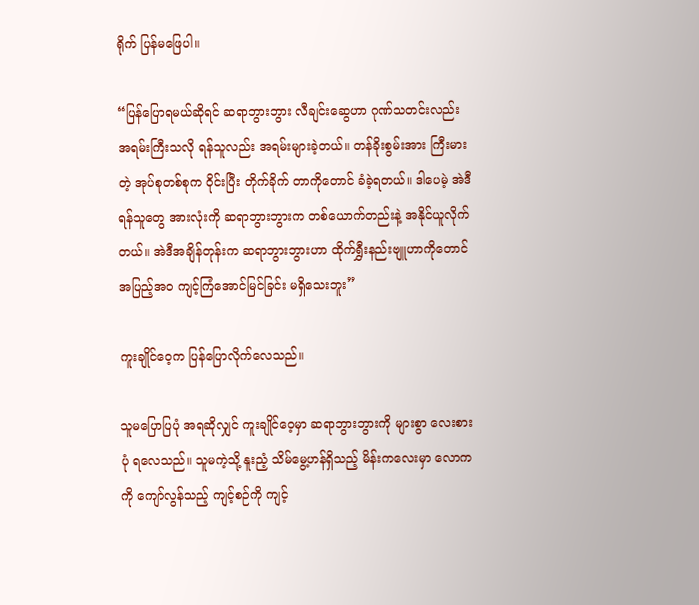ရိုက် ပြန်မဖြေပါ။

“ပြန်ပြောရမယ်ဆိုရင် ဆရာဘွားဘွား လီချင်းဆွေဟာ ဂုဏ်သတင်းလည်း အရမ်းကြီးသလို ရန်သူလည်း အရမ်းများခဲ့တယ်။ တန်ခိုးစွမ်းအား ကြီးမားတဲ့ အုပ်စုတစ်စုက ဝိုင်းပြီး တိုက်ခိုက် တာကိုတောင် ခံခဲ့ရတယ်။ ဒါပေမဲ့ အဲဒီရန်သူတွေ အားလုံးကို ဆရာဘွားဘွားက တစ်ယောက်တည်းနဲ့ အနိုင်ယူလိုက်တယ်။ အဲဒီအချိန်တုန်းက ဆရာဘွားဘွားဟာ ထိုက်ရွှီးနည်းဗျူဟာကိုတောင် အပြည့်အဝ ကျင့်ကြံအောင်မြင်ခြင်း မရှိသေးဘူး”

ကူးချိုင်ဝေ့က ပြန်ပြောလိုက်လေသည်။

သူမပြောပြပုံ အရဆိုလျှင် ကူးချိုင်ဝေ့မှာ ဆရာဘွားဘွားကို များစွာ လေးစားပုံ ရလေသည်။ သူမကဲ့သို့ နူးညံ့ သိမ်မွေ့ဟန်ရှိသည့် မိန်းကလေးမှာ လောကကို ကျော်လွန်သည့် ကျင့်စဉ်ကို ကျင့်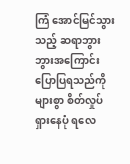ကြံ အောင်မြင်သွားသည့် ဆရာဘွားဘွားအကြောင်း ပြောပြရသည်ကို များစွာ စိတ်လှုပ်ရှားနေပုံ ရလေ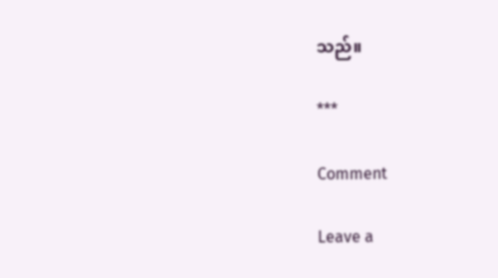သည်။

***

Comment

Leave a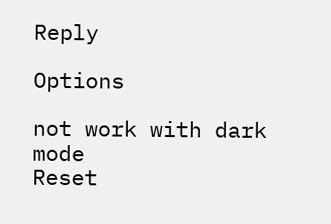Reply

Options

not work with dark mode
Reset